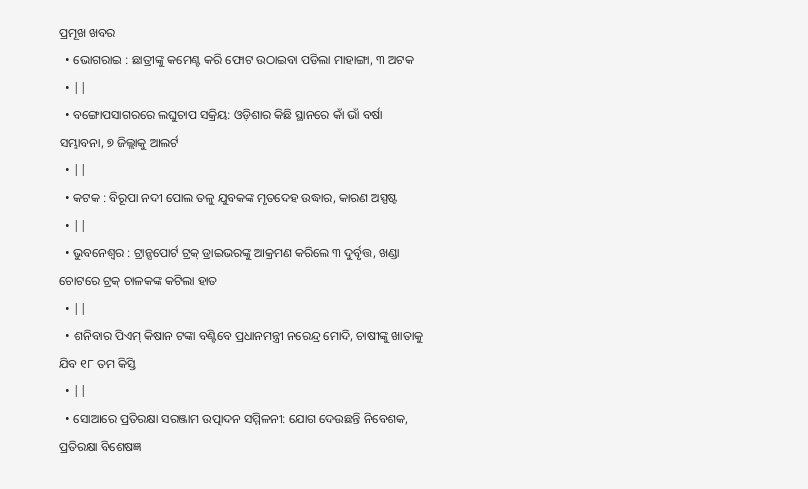ପ୍ରମୂଖ ଖବର
  • ଭୋଗରାଇ : ଛାତ୍ରୀଙ୍କୁ କମେଣ୍ଟ କରି ଫୋଟ ଉଠାଇବା ପଡିଲା ମାହାଙ୍ଗା, ୩ ଅଟକ
  • ||
  • ବଙ୍ଗୋପସାଗରରେ ଲଘୁଚାପ ସକ୍ରିୟ: ଓଡ଼ିଶାର କିଛି ସ୍ଥାନରେ କାଁ ଭାଁ ବର୍ଷା ସମ୍ଭାବନା, ୭ ଜିଲ୍ଲାକୁ ଆଲର୍ଟ
  • ||
  • କଟକ : ବିରୂପା ନଦୀ ପୋଲ ତଳୁ ଯୁବକଙ୍କ ମୃତଦେହ ଉଦ୍ଧାର, କାରଣ ଅସ୍ପଷ୍ଟ
  • ||
  • ଭୁବନେଶ୍ୱର : ଟ୍ରାନ୍ସପୋର୍ଟ ଟ୍ରକ୍ ଡ୍ରାଇଭରଙ୍କୁ ଆକ୍ରମଣ କରିଲେ ୩ ଦୁର୍ବୃତ୍ତ, ଖଣ୍ଡା ଚୋଟରେ ଟ୍ରକ୍ ଚାଳକଙ୍କ କଟିଲା ହାତ
  • ||
  • ଶନିବାର ପିଏମ୍‌ କିଷାନ ଟଙ୍କା ବଣ୍ଟିବେ ପ୍ରଧାନମନ୍ତ୍ରୀ ନରେନ୍ଦ୍ର ମୋଦି, ଚାଷୀଙ୍କୁ ଖାତାକୁ ଯିବ ୧୮ ତମ କିସ୍ତି
  • ||
  • ସୋଆରେ ପ୍ରତିରକ୍ଷା ସରଞ୍ଜାମ ଉତ୍ପାଦନ ସମ୍ମିଳନୀ: ଯୋଗ ଦେଉଛନ୍ତି ନିବେଶକ, ପ୍ରତିରକ୍ଷା ବିଶେଷଜ୍ଞ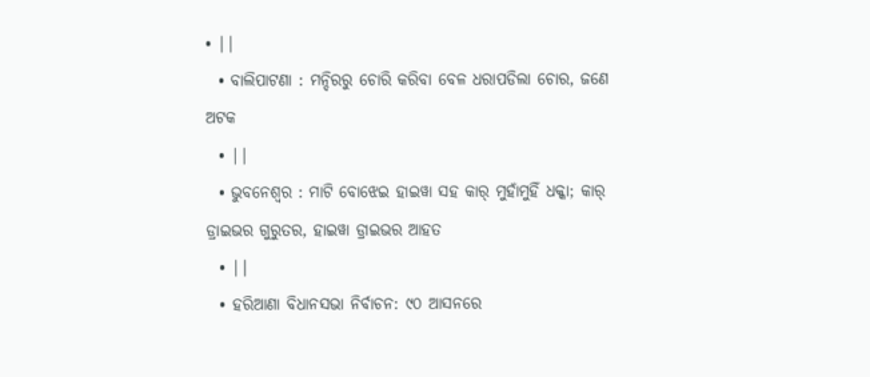• ||
  • ବାଲିପାଟଣା : ମନ୍ଦିରରୁ ଚୋରି କରିବା ବେଳ ଧରାପଡିଲା ଚୋର, ଜଣେ ଅଟକ
  • ||
  • ଭୁବନେଶ୍ୱର : ମାଟି ବୋଝେଇ ହାଇୱା ସହ କାର୍ ମୁହାଁମୁହିଁ ଧକ୍କା; କାର୍ ଡ୍ରାଇଭର ଗୁରୁତର, ହାଇୱା ଡ୍ରାଇଭର ଆହତ
  • ||
  • ହରିଆଣା ବିଧାନସଭା ନିର୍ବାଚନ: ୯୦ ଆସନରେ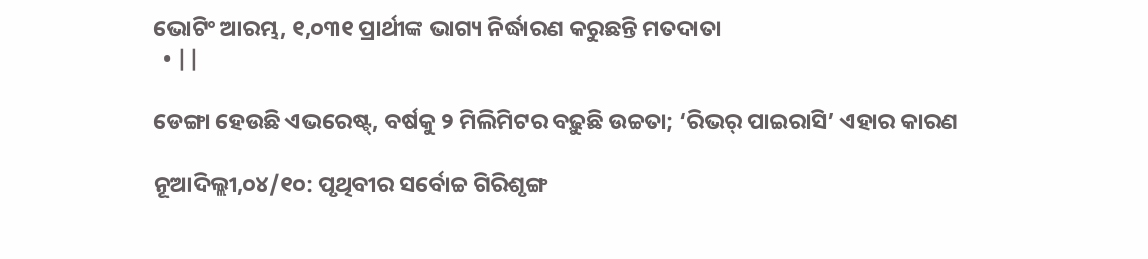ଭୋଟିଂ ଆରମ୍ଭ, ୧,୦୩୧ ପ୍ରାର୍ଥୀଙ୍କ ଭାଗ୍ୟ ନିର୍ଦ୍ଧାରଣ କରୁଛନ୍ତି ମତଦାତା
  • ||

ଡେଙ୍ଗା ହେଉଛି ଏଭରେଷ୍ଟ୍‌, ବର୍ଷକୁ ୨ ମିଲିମିଟର ବଢ଼ୁଛି ଉଚ୍ଚତା; ‘ରିଭର୍‌ ପାଇରାସି’ ଏହାର କାରଣ

ନୂଆଦିଲ୍ଲୀ,୦୪/୧୦: ପୃଥିବୀର ସର୍ବୋଚ୍ଚ ଗିରିଶୃଙ୍ଗ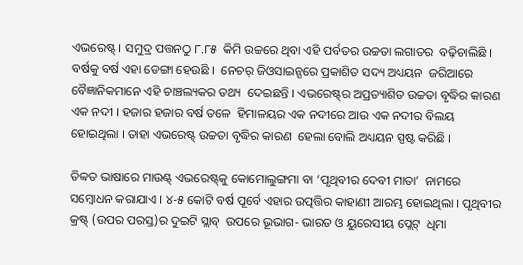ଏଭରେଷ୍ଟ୍‌ । ସମୁଦ୍ର ପତ୍ତନଠୁ ୮.୮୫  କିମି ଉଚ୍ଚରେ ଥିବା ଏହି ପର୍ବତର ଉଚ୍ଚତା ଲଗାତର  ବଢ଼ିଚାଲିଛି । ବର୍ଷକୁ ବର୍ଷ ଏହା ଡେଙ୍ଗା ହେଉଛି ।  ନେଚର୍‌ ଜିଓସାଇନ୍ସରେ ପ୍ରକାଶିତ ସଦ୍ୟ ଅଧ୍ୟୟନ  ଜରିଆରେ ବୈଜ୍ଞାନିକମାନେ ଏହି ଚାଞ୍ଚଲ୍ୟକର ତଥ୍ୟ  ଦେଇଛନ୍ତି । ଏଭରେଷ୍ଟ୍‌ର ଅପ୍ରତ୍ୟାଶିତ ଉଚ୍ଚତା ବୃଦ୍ଧିର କାରଣ ଏକ ନଦୀ । ହଜାର ହଜାର ବର୍ଷ ତଳେ  ହିମାଳୟର ଏକ ନଦୀରେ ଆଉ ଏକ ନଦୀର ବିଲୟ  ହୋଇଥିଲା । ତାହା ଏଭରେଷ୍ଟ୍‌ ଉଚ୍ଚତା ବୃଦ୍ଧିର କାରଣ  ହେଲା ବୋଲି ଅଧ୍ୟୟନ ସ୍ପଷ୍ଟ କରିଛି ।

ତିବ୍ୱତ ଭାଷାରେ ମାଉଣ୍ଟ୍‌ ଏଭରେଷ୍ଟ୍‌କୁ କୋମୋଲୁଙ୍ଗମା ବା ‘ପୃଥିବୀର ଦେବୀ ମାତା’  ନାମରେ ସମ୍ବୋଧନ କରାଯାଏ । ୪-୫ କୋଟି ବର୍ଷ ପୂର୍ବେ ଏହାର ଉତ୍ପତ୍ତିର କାହାଣୀ ଆରମ୍ଭ ହୋଇଥିଲା । ପୃଥିବୀର କ୍ରଷ୍ଟ୍‌ (ଉପର ପରସ୍ତ)ର ଦୁଇଟି ସ୍ଲାବ୍‌  ଉପରେ ଭୂଭାଗ- ଭାରତ ଓ ୟୁରେସୀୟ ପ୍ଲେଟ୍‌  ଧିମା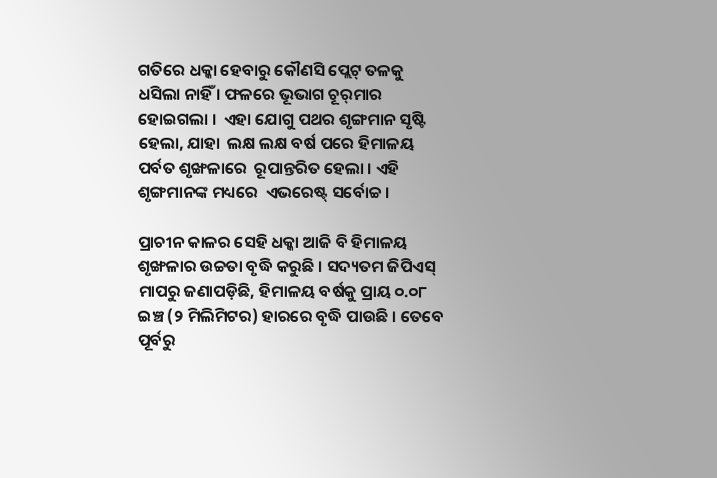ଗତିରେ ଧକ୍କା ହେବାରୁ କୌଣସି ପ୍ଲେଟ୍‌ ତଳକୁ  ଧସିଲା ନାହିଁ । ଫଳରେ ଭୂଭାଗ ଚୂର୍‌ମାର ହୋଇଗଲା ।  ଏହା ଯୋଗୁ ପଥର ଶୃଙ୍ଗମାନ ସୃଷ୍ଟି ହେଲା, ଯାହା  ଲକ୍ଷ ଲକ୍ଷ ବର୍ଷ ପରେ ହିମାଳୟ ପର୍ବତ ଶୃଙ୍ଖଳାରେ  ରୂପାନ୍ତରିତ ହେଲା । ଏହି ଶୃଙ୍ଗମାନଙ୍କ ମଧ୍ୟରେ  ଏଭରେଷ୍ଟ୍‌ ସର୍ବୋଚ୍ଚ ।

ପ୍ରାଚୀନ କାଳର ସେହି ଧକ୍କା ଆଜି ବି ହିମାଳୟ  ଶୃଙ୍ଖଳାର ଉଚ୍ଚତା ବୃଦ୍ଧି କରୁଛି । ସଦ୍ୟତମ ଜିପିଏସ୍‌  ମାପରୁ ଜଣାପଡ଼ିଛି, ହିମାଳୟ ବର୍ଷକୁ ପ୍ରାୟ ୦.୦୮  ଇଞ୍ଚ (୨ ମିଲିମିଟର) ହାରରେ ବୃଦ୍ଧି ପାଉଛି । ତେବେ  ପୂର୍ବରୁ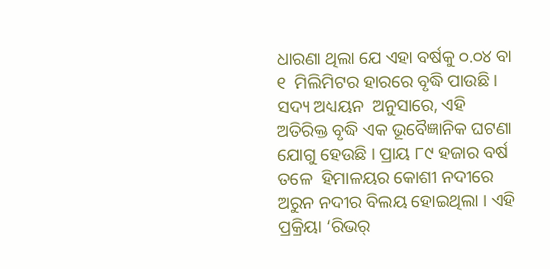ଧାରଣା ଥିଲା ଯେ ଏହା ବର୍ଷକୁ ୦.୦୪ ବା ୧  ମିଲିମିଟର ହାରରେ ବୃଦ୍ଧି ପାଉଛି । ସଦ୍ୟ ଅଧ୍ୟୟନ  ଅନୁସାରେ, ଏହି ଅତିରିକ୍ତ ବୃଦ୍ଧି ଏକ ଭୂବୈଜ୍ଞାନିକ ଘଟଣା ଯୋଗୁ ହେଉଛି । ପ୍ରାୟ ୮୯ ହଜାର ବର୍ଷ ତଳେ  ହିମାଳୟର କୋଶୀ ନଦୀରେ ଅରୁନ ନଦୀର ବିଲୟ ହୋଇଥିଲା । ଏହି  ପ୍ରକ୍ରିୟା ‘ରିଭର୍‌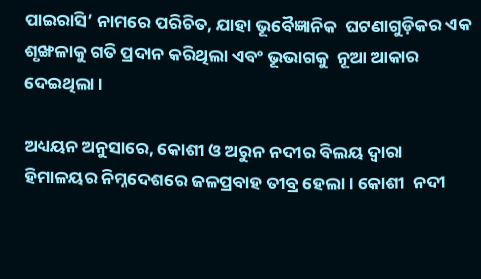ପାଇରାସି’ ନାମରେ ପରିଚିତ, ଯାହା ଭୂବୈଜ୍ଞାନିକ  ଘଟଣାଗୁଡ଼ିକର ଏକ ଶୃଙ୍ଖଳାକୁ ଗତି ପ୍ରଦାନ କରିଥିଲା ଏବଂ ଭୂଭାଗକୁ  ନୂଆ ଆକାର ଦେଇଥିଲା ।

ଅଧ୍ୟୟନ ଅନୁସାରେ, କୋଶୀ ଓ ଅରୁନ ନଦୀର ବିଲୟ ଦ୍ୱାରା  ହିମାଳୟର ନିମ୍ନଦେଶରେ ଜଳପ୍ରବାହ ତୀବ୍ର ହେଲା । କୋଶୀ  ନଦୀ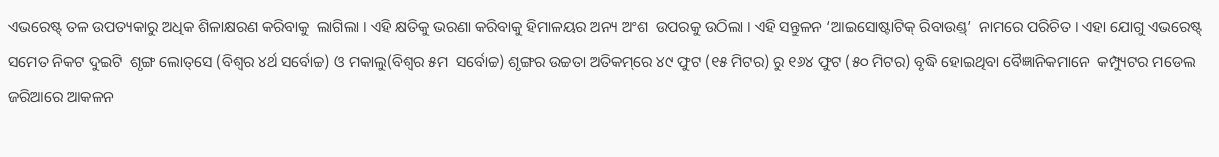ଏଭରେଷ୍ଟ୍‌ ତଳ ଉପତ୍ୟକାରୁ ଅଧିକ ଶିଳାକ୍ଷରଣ କରିବାକୁ  ଲାଗିଲା । ଏହି କ୍ଷତିକୁ ଭରଣା କରିବାକୁ ହିମାଳୟର ଅନ୍ୟ ଅଂଶ  ଉପରକୁ ଉଠିଲା । ଏହି ସନ୍ତୁଳନ ‘ଆଇସୋଷ୍ଟାଟିକ୍‌ ରିବାଉଣ୍ଡ୍‌’  ନାମରେ ପରିଚିତ । ଏହା ଯୋଗୁ ଏଭରେଷ୍ଟ୍‌ ସମେତ ନିକଟ ଦୁଇଟି  ଶୃଙ୍ଗ ଲୋତ୍‌ସେ (ବିଶ୍ୱର ୪ର୍ଥ ସର୍ବୋଚ୍ଚ) ଓ ମକାଲୁ(ବିଶ୍ୱର ୫ମ  ସର୍ବୋଚ୍ଚ) ଶୃଙ୍ଗର ଉଚ୍ଚତା ଅତିକମ୍‌ରେ ୪୯ ଫୁଟ (୧୫ ମିଟର) ରୁ ୧୬୪ ଫୁଟ (୫୦ ମିଟର) ବୃଦ୍ଧି ହୋଇଥିବା ବୈଜ୍ଞାନିକମାନେ  କମ୍ପ୍ୟୁଟର ମଡେଲ ଜରିଆରେ ଆକଳନ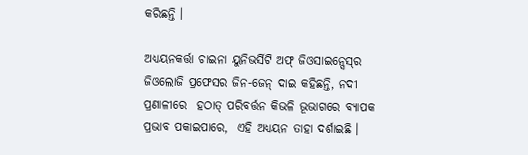କରିଛନ୍ତି ।

ଅଧ୍ୟୟନକର୍ତ୍ତା ଚାଇନା ୟୁନିଭର୍ସିଟି ଅଫ୍‌ ଜିଓସାଇନ୍ସେସ୍‌ର  ଜିଓଲୋଜି ପ୍ରଫେସର ଜିନ-ଜେନ୍‌ ଦାଇ କହିଛନ୍ତି, ନଦୀ ପ୍ରଣାଳୀରେ  ହଠାତ୍‌ ପରିବର୍ତ୍ତନ କିଭଳି ଭୂଭାଗରେ ବ୍ୟାପକ ପ୍ରଭାବ ପକାଇପାରେ,  ଏହି ଅଧ୍ୟୟନ ତାହା ଦର୍ଶାଇଛି ।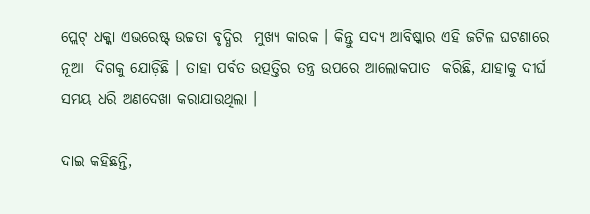ପ୍ଲେଟ୍‌ ଧକ୍କା ଏଭରେଷ୍ଟ୍‌ ଉଚ୍ଚତା ବୃଦ୍ଧିର  ମୁଖ୍ୟ କାରକ । କିନ୍ତୁ ସଦ୍ୟ ଆବିଷ୍କାର ଏହି ଜଟିଳ ଘଟଣାରେ ନୂଆ  ଦିଗକୁ ଯୋଡ଼ିଛି । ତାହା ପର୍ବତ ଉତ୍ପତ୍ତିର ତନ୍ତ୍ର ଉପରେ ଆଲୋକପାତ  କରିଛି, ଯାହାକୁ ଦୀର୍ଘ ସମୟ ଧରି ଅଣଦେଖା କରାଯାଉଥିଲା ।

ଦାଇ କହିଛନ୍ତି,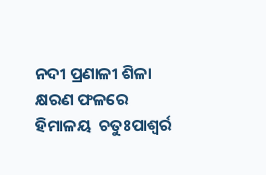ନଦୀ ପ୍ରଣାଳୀ ଶିଳା କ୍ଷରଣ ଫଳରେ ହିମାଳୟ  ଚତୁଃପାଶ୍ୱର୍ର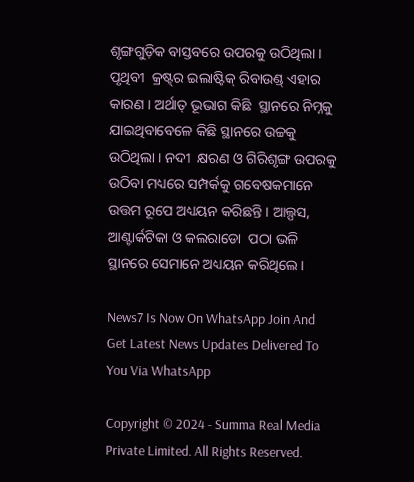ଶୃଙ୍ଗଗୁଡ଼ିକ ବାସ୍ତବରେ ଉପରକୁ ଉଠିଥିଲା । ପୃଥିବୀ  କ୍ରଷ୍ଟ୍‌ର ଇଲାଷ୍ଟିକ୍‌ ରିବାଉଣ୍ଡ୍‌ ଏହାର କାରଣ । ଅର୍ଥାତ୍‌ ଭୂଭାଗ କିଛି  ସ୍ଥାନରେ ନିମ୍ନକୁ ଯାଇଥିବାବେଳେ କିଛି ସ୍ଥାନରେ ଉଚ୍ଚକୁ ଉଠିଥିଲା । ନଦୀ  କ୍ଷରଣ ଓ ଗିରିଶୃଙ୍ଗ ଉପରକୁ ଉଠିବା ମଧ୍ୟରେ ସମ୍ପର୍କକୁ ଗବେଷକମାନେ  ଉତ୍ତମ ରୂପେ ଅଧ୍ୟୟନ କରିଛନ୍ତି । ଆଲ୍ପସ, ଆଣ୍ଟାର୍କଟିକା ଓ କଲରାଡୋ  ପଠା ଭଳି ସ୍ଥାନରେ ସେମାନେ ଅଧ୍ୟୟନ କରିଥିଲେ ।

News7 Is Now On WhatsApp Join And Get Latest News Updates Delivered To You Via WhatsApp

Copyright © 2024 - Summa Real Media Private Limited. All Rights Reserved.